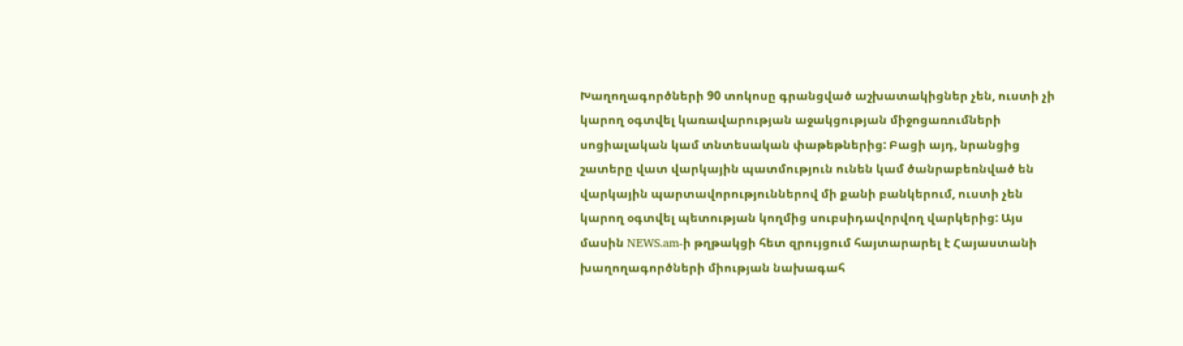Խաղողագործների 90 տոկոսը գրանցված աշխատակիցներ չեն, ուստի չի կարող օգտվել կառավարության աջակցության միջոցառումների սոցիալական կամ տնտեսական փաթեթներից: Բացի այդ, նրանցից շատերը վատ վարկային պատմություն ունեն կամ ծանրաբեռնված են վարկային պարտավորություններով մի քանի բանկերում, ուստի չեն կարող օգտվել պետության կողմից սուբսիդավորվող վարկերից: Այս մասին NEWS.am-ի թղթակցի հետ զրույցում հայտարարել է Հայաստանի խաղողագործների միության նախագահ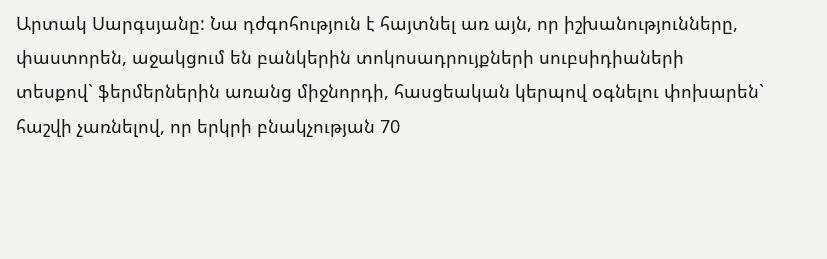Արտակ Սարգսյանը: Նա դժգոհություն է հայտնել առ այն, որ իշխանությունները, փաստորեն, աջակցում են բանկերին տոկոսադրույքների սուբսիդիաների տեսքով` ֆերմերներին առանց միջնորդի, հասցեական կերպով օգնելու փոխարեն` հաշվի չառնելով, որ երկրի բնակչության 70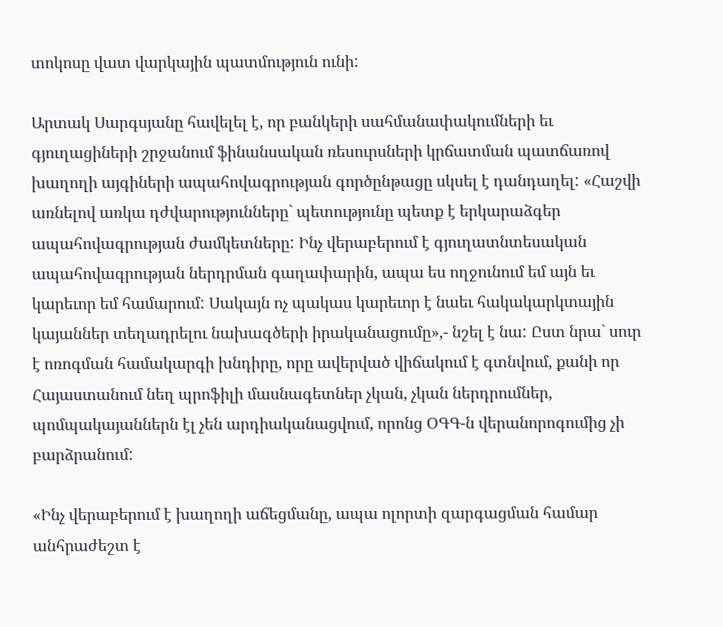տոկոսը վատ վարկային պատմություն ունի:

Արտակ Սարգսյանը հավելել է, որ բանկերի սահմանափակումների եւ գյուղացիների շրջանում ֆինանսական ռեսուրսների կրճատման պատճառով խաղողի այգիների ապահովագրության գործընթացը սկսել է դանդաղել: «Հաշվի առնելով առկա դժվարությունները` պետությունը պետք է երկարաձգեր ապահովագրության ժամկետները: Ինչ վերաբերում է գյուղատնտեսական ապահովագրության ներդրման գաղափարին, ապա ես ողջունում եմ այն եւ կարեւոր եմ համարում: Սակայն ոչ պակաս կարեւոր է նաեւ հակակարկտային կայաններ տեղադրելու նախագծերի իրականացումը»,- նշել է նա: Ըստ նրա` սուր է ոռոգման համակարգի խնդիրը, որը ավերված վիճակում է գտնվում, քանի որ Հայաստանում նեղ պրոֆիլի մասնագետներ չկան, չկան ներդրումներ, պոմպակայաններն էլ չեն արդիականացվում, որոնց ՕԳԳ-ն վերանորոգումից չի բարձրանում:

«Ինչ վերաբերում է խաղողի աճեցմանը, ապա ոլորտի զարգացման համար անհրաժեշտ է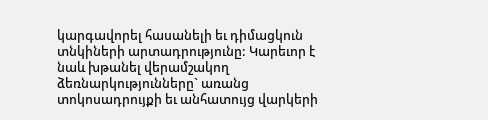կարգավորել հասանելի եւ դիմացկուն տնկիների արտադրությունը: Կարեւոր է նաև խթանել վերամշակող ձեռնարկությունները` առանց տոկոսադրույքի եւ անհատույց վարկերի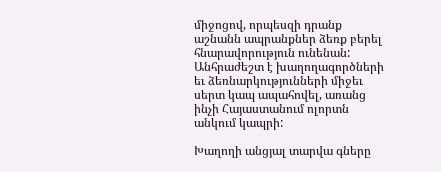միջոցով, որպեսզի դրանք աշնանն ապրանքներ ձեռք բերել հնարավորություն ունենան: Անհրաժեշտ է խաղողագործների եւ ձեռնարկությունների միջեւ սերտ կապ ապահովել, առանց ինչի Հայաստանում ոլորտն անկում կապրի:

Խաղողի անցյալ տարվա գները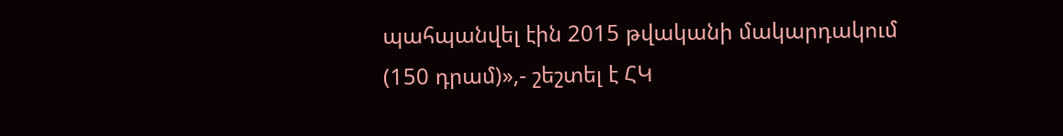պահպանվել էին 2015 թվականի մակարդակում (150 դրամ)»,- շեշտել է ՀԿ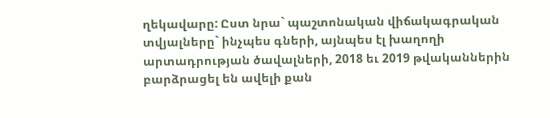ղեկավարը: Ըստ նրա` պաշտոնական վիճակագրական տվյալները` ինչպես գների, այնպես էլ խաղողի արտադրության ծավալների, 2018 եւ 2019 թվականներին բարձրացել են ավելի քան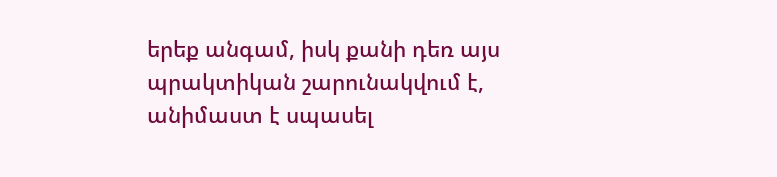երեք անգամ, իսկ քանի դեռ այս պրակտիկան շարունակվում է, անիմաստ է սպասել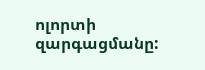ոլորտի զարգացմանը: